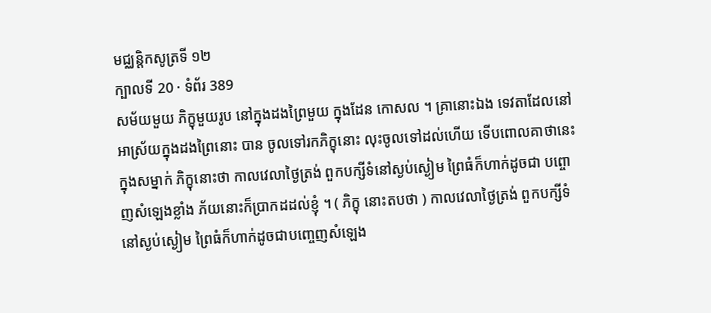មជ្ឈន្តិកសូត្រទី ១២
ក្បាលទី 20 · ទំព័រ 389
សម័យមួយ ភិក្ខុមួយរូប នៅក្នុងដងព្រៃមួយ ក្នុងដែន កោសល ។ គ្រានោះឯង ទេវតាដែលនៅអាស្រ័យក្នុងដងព្រៃនោះ បាន ចូលទៅរកភិក្ខុនោះ លុះចូលទៅដល់ហើយ ទើបពោលគាថានេះ ក្នុងសម្នាក់ ភិក្ខុនោះថា កាលវេលាថ្ងៃត្រង់ ពួកបក្សីទំនៅស្ងប់ស្ងៀម ព្រៃធំក៏ហាក់ដូចជា បព្ចោញសំឡេងខ្លាំង ភ័យនោះក៏ប្រាកដដល់ខ្ញុំ ។ ( ភិក្ខុ នោះតបថា ) កាលវេលាថ្ងៃត្រង់ ពួកបក្សីទំនៅស្ងប់ស្ងៀម ព្រៃធំក៏ហាក់ដូចជាបញ្ចេញសំឡេង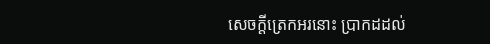សេចក្តីត្រេកអរនោះ ប្រាកដដល់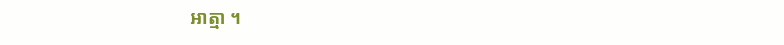អាត្មា ។